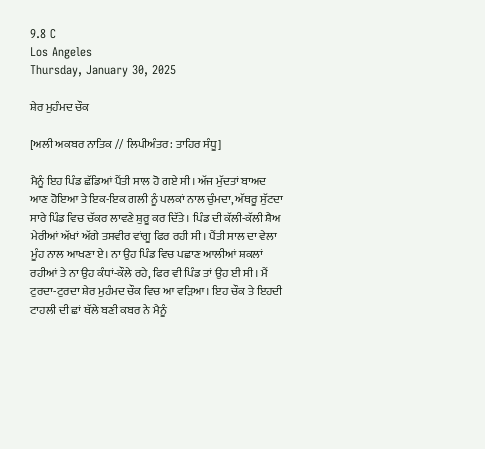9.8 C
Los Angeles
Thursday, January 30, 2025

ਸ਼ੇਰ ਮੁਹੰਮਦ ਚੌਕ

[ਅਲੀ ਅਕਬਰ ਨਾਤਿਕ // ਲਿਪੀਅੰਤਰ: ਤਾਹਿਰ ਸੰਧੂ]

ਮੈਨੂੰ ਇਹ ਪਿੰਡ ਛੱਡਿਆਂ ਪੈਂਤੀ ਸਾਲ ਹੋ ਗਏ ਸੀ। ਅੱਜ ਮੁੱਦਤਾਂ ਬਾਅਦ ਆਣ ਹੋਇਆ ਤੇ ਇਕ-ਇਕ ਗਲੀ ਨੂੰ ਪਲਕਾਂ ਨਾਲ ਚੁੰਮਦਾ, ਅੱਥਰੂ ਸੁੱਟਦਾ ਸਾਰੇ ਪਿੰਡ ਵਿਚ ਚੱਕਰ ਲਾਵਣੇ ਸ਼ੁਰੂ ਕਰ ਦਿੱਤੇ। ਪਿੰਡ ਦੀ ਕੱਲੀ-ਕੱਲੀ ਸ਼ੈਅ ਮੇਰੀਆਂ ਅੱਖਾਂ ਅੱਗੇ ਤਸਵੀਰ ਵਾਂਗੂ ਫਿਰ ਰਹੀ ਸੀ। ਪੈਂਤੀ ਸਾਲ ਦਾ ਵੇਲਾ ਮੂੰਹ ਨਾਲ ਆਖਣਾ ਏ। ਨਾ ਉਹ ਪਿੰਡ ਵਿਚ ਪਛਾਣ ਆਲੀਆਂ ਸ਼ਕਲਾਂ ਰਹੀਆਂ ਤੇ ਨਾ ਉਹ ਕੰਧਾਂ-ਕੌਲੇ ਰਹੇ, ਫਿਰ ਵੀ ਪਿੰਡ ਤਾਂ ਉਹ ਈ ਸੀ। ਮੈਂ ਟੁਰਦਾ-ਟੁਰਦਾ ਸ਼ੇਰ ਮੁਹੰਮਦ ਚੌਕ ਵਿਚ ਆ ਵੜਿਆ। ਇਹ ਚੌਕ ਤੇ ਇਹਦੀ ਟਾਹਲੀ ਦੀ ਛਾਂ ਥੱਲੇ ਬਣੀ ਕਬਰ ਨੇ ਮੈਨੂੰ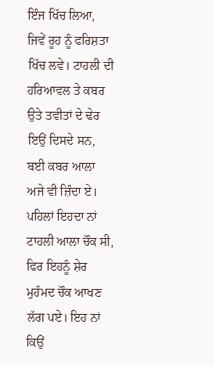ਇੰਜ ਖਿੱਚ ਲਿਆ, ਜਿਵੇਂ ਰੂਹ ਨੂੰ ਫਰਿਸ਼ਤਾ ਖਿੱਚ ਲਵੇ। ਟਾਹਲੀ ਦੀ ਹਰਿਆਵਲ ਤੇ ਕਬਰ ਉਤੇ ਤਵੀਤਾਂ ਦੇ ਢੇਰ ਇਉਂ ਦਿਸਦੇ ਸਨ, ਬਈ ਕਬਰ ਆਲਾ ਅਜੇ ਵੀ ਜ਼ਿੰਦਾ ਏ। ਪਹਿਲਾਂ ਇਹਦਾ ਨਾਂ ਟਾਹਲੀ ਆਲਾ ਚੌਕ ਸੀ, ਫਿਰ ਇਹਨੂੰ ਸ਼ੇਰ ਮੁਹੰਮਦ ਚੌਕ ਆਖਣ ਲੱਗ ਪਏ। ਇਹ ਨਾਂ ਕਿਉਂ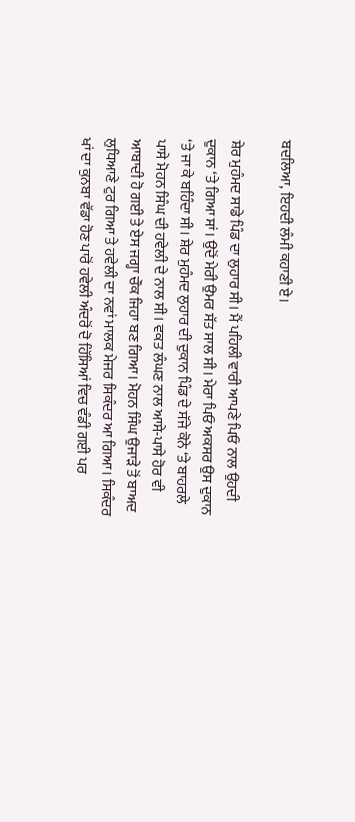ਬਦਲਿਆ, ਇਹਦੀ ਲੰਮੀ ਕਹਾਣੀ ਏ।

ਸ਼ੇਰ ਮੁਹੰਮਦ ਸਾਡੇ ਪਿੰਡ ਦਾ ਲੁਹਾਰ ਸੀ। ਮੈਂ ਪਹਿਲੀ ਵਾਰੀ ਆਪਣੇ ਪਿਓ ਨਾਲ ਉਹਦੀ ਦੁਕਾਨ ‘ਤੇ ਗਿਆ ਸਾਂ। ਉਦੋਂ ਮੇਰੀ ਉਮਰ ਸੱਤ ਸਾਲ ਸੀ। ਮੇਰਾ ਪਿਓ ਅਕਸਰ ਉਸ ਦੁਕਾਨ ‘ਤੇ ਜਾ ਕੇ ਬਹਿੰਦਾ ਸੀ। ਸ਼ੇਰ ਮੁਹੰਮਦ ਲੁਹਾਰ ਦੀ ਦੁਕਾਨ ਪਿੰਡ ਦੇ ਸੱਜੇ ਕੋਨੇ ‘ਤੇ ਬਾਹਰਲੇ ਪਾਸੇ ਮੋਹਨ ਸਿੰਘ ਦੀ ਹਵੇਲੀ ਦੇ ਨਾਲ ਸੀ। ਵਕਤ ਲੰਘਣ ਨਾਲ ਆਸੇ-ਪਾਸੇ ਹੋਰ ਵੀ ਆਬਾਦੀ ਹੋ ਗਈ ਤੇ ਏਸ ਜਗ੍ਹਾ ਚੌਕ ਜਿਹਾ ਬਣ ਗਿਆ। ਮੋਹਨ ਸਿੰਘ ਉਜਾੜੇ ਤੋਂ ਬਾਅਦ ਲੁਧਿਆਣੇ ਟੁਰ ਗਿਆ ਤੇ ਹਵੇਲੀ ਦਾ ਨਵਾਂ ਮਾਲਕ ਮੇਜਰ ਸਿਕੰਦਰ ਆ ਗਿਆ। ਸਿਕੰਦਰ ਖਾਂ ਦਾ ਕੁਨਬਾ ਵੱਡਾ ਹੋਣ ਪਾਰੋਂ ਹਵੇਲੀ ਅੰਦਰੋਂ ਦੋ ਹਿੱਸਿਆਂ ਵਿਚ ਵੰਡੀ ਗਈ ਪਰ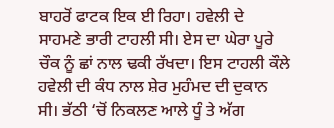ਬਾਹਰੋਂ ਫਾਟਕ ਇਕ ਈ ਰਿਹਾ। ਹਵੇਲੀ ਦੇ ਸਾਹਮਣੇ ਭਾਰੀ ਟਾਹਲੀ ਸੀ। ਏਸ ਦਾ ਘੇਰਾ ਪੂਰੇ ਚੌਕ ਨੂੰ ਛਾਂ ਨਾਲ ਢਕੀ ਰੱਖਦਾ। ਇਸ ਟਾਹਲੀ ਕੌਲੇ ਹਵੇਲੀ ਦੀ ਕੰਧ ਨਾਲ ਸ਼ੇਰ ਮੁਹੰਮਦ ਦੀ ਦੁਕਾਨ ਸੀ। ਭੱਠੀ ‘ਚੋਂ ਨਿਕਲਣ ਆਲੇ ਧੂੰ ਤੇ ਅੱਗ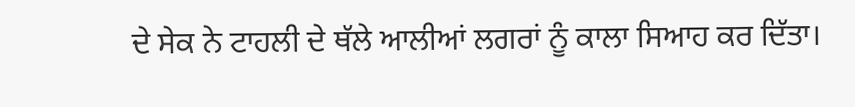ਦੇ ਸੇਕ ਨੇ ਟਾਹਲੀ ਦੇ ਥੱਲੇ ਆਲੀਆਂ ਲਗਰਾਂ ਨੂੰ ਕਾਲਾ ਸਿਆਹ ਕਰ ਦਿੱਤਾ।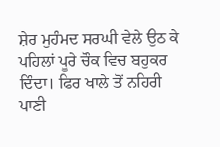ਸ਼ੇਰ ਮੁਹੰਮਦ ਸਰਘੀ ਵੇਲੇ ਉਠ ਕੇ ਪਹਿਲਾਂ ਪੂਰੇ ਚੌਕ ਵਿਚ ਬਹੁਕਰ ਦਿੰਦਾ। ਫਿਰ ਖਾਲੇ ਤੋਂ ਨਹਿਰੀ ਪਾਣੀ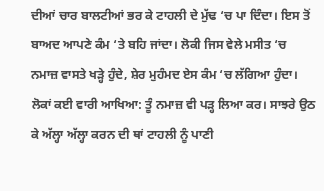ਦੀਆਂ ਚਾਰ ਬਾਲਟੀਆਂ ਭਰ ਕੇ ਟਾਹਲੀ ਦੇ ਮੁੱਢ ‘ਚ ਪਾ ਦਿੰਦਾ। ਇਸ ਤੋਂ ਬਾਅਦ ਆਪਣੇ ਕੰਮ ‘ਤੇ ਬਹਿ ਜਾਂਦਾ। ਲੋਕੀ ਜਿਸ ਵੇਲੇ ਮਸੀਤ ‘ਚ ਨਮਾਜ਼ ਵਾਸਤੇ ਖੜ੍ਹੇ ਹੁੰਦੇ, ਸ਼ੇਰ ਮੁਹੰਮਦ ਏਸ ਕੰਮ ‘ਚ ਲੱਗਿਆ ਹੁੰਦਾ। ਲੋਕਾਂ ਕਈ ਵਾਰੀ ਆਖਿਆ: ਤੂੰ ਨਮਾਜ਼ ਵੀ ਪੜ੍ਹ ਲਿਆ ਕਰ। ਸਾਝਰੇ ਉਠ ਕੇ ਅੱਲ੍ਹਾ ਅੱਲ੍ਹਾ ਕਰਨ ਦੀ ਥਾਂ ਟਾਹਲੀ ਨੂੰ ਪਾਣੀ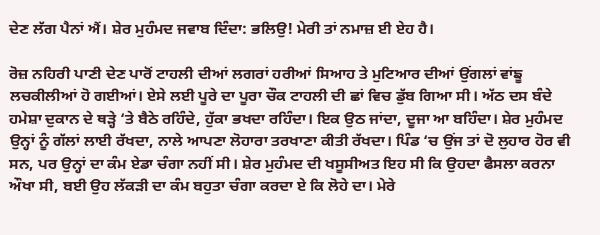ਦੇਣ ਲੱਗ ਪੈਨਾਂ ਐਂ। ਸ਼ੇਰ ਮੁਹੰਮਦ ਜਵਾਬ ਦਿੰਦਾ: ਭਲਿਉ! ਮੇਰੀ ਤਾਂ ਨਮਾਜ਼ ਈ ਏਹ ਹੈ।

ਰੋਜ਼ ਨਹਿਰੀ ਪਾਣੀ ਦੇਣ ਪਾਰੋਂ ਟਾਹਲੀ ਦੀਆਂ ਲਗਰਾਂ ਹਰੀਆਂ ਸਿਆਹ ਤੇ ਮੁਟਿਆਰ ਦੀਆਂ ਉਂਗਲਾਂ ਵਾਂਙੂ ਲਚਕੀਲੀਆਂ ਹੋ ਗਈਆਂ। ਏਸੇ ਲਈ ਪੂਰੇ ਦਾ ਪੂਰਾ ਚੌਕ ਟਾਹਲੀ ਦੀ ਛਾਂ ਵਿਚ ਡੁੱਬ ਗਿਆ ਸੀ। ਅੱਠ ਦਸ ਬੰਦੇ ਹਮੇਸ਼ਾ ਦੁਕਾਨ ਦੇ ਥੜ੍ਹੇ ‘ਤੇ ਬੈਠੇ ਰਹਿੰਦੇ, ਹੁੱਕਾ ਭਖਦਾ ਰਹਿੰਦਾ। ਇਕ ਉਠ ਜਾਂਦਾ, ਦੂਜਾ ਆ ਬਹਿੰਦਾ। ਸ਼ੇਰ ਮੁਹੰਮਦ ਉਨ੍ਹਾਂ ਨੂੰ ਗੱਲਾਂ ਲਾਈ ਰੱਖਦਾ, ਨਾਲੇ ਆਪਣਾ ਲੋਹਾਰਾ ਤਰਖਾਣਾ ਕੀਤੀ ਰੱਖਦਾ। ਪਿੰਡ ‘ਚ ਉਂਜ ਤਾਂ ਦੋ ਲੁਹਾਰ ਹੋਰ ਵੀ ਸਨ, ਪਰ ਉਨ੍ਹਾਂ ਦਾ ਕੰਮ ਏਡਾ ਚੰਗਾ ਨਹੀਂ ਸੀ। ਸ਼ੇਰ ਮੁਹੰਮਦ ਦੀ ਖਸੂਸੀਅਤ ਇਹ ਸੀ ਕਿ ਉਹਦਾ ਫੈਸਲਾ ਕਰਨਾ ਔਖਾ ਸੀ, ਬਈ ਉਹ ਲੱਕੜੀ ਦਾ ਕੰਮ ਬਹੁਤਾ ਚੰਗਾ ਕਰਦਾ ਏ ਕਿ ਲੋਹੇ ਦਾ। ਮੇਰੇ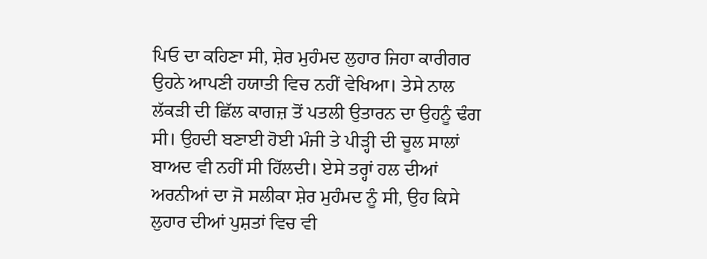ਪਿਓ ਦਾ ਕਹਿਣਾ ਸੀ, ਸ਼ੇਰ ਮੁਹੰਮਦ ਲੁਹਾਰ ਜਿਹਾ ਕਾਰੀਗਰ ਉਹਨੇ ਆਪਣੀ ਹਯਾਤੀ ਵਿਚ ਨਹੀਂ ਵੇਖਿਆ। ਤੇਸੇ ਨਾਲ ਲੱਕੜੀ ਦੀ ਛਿੱਲ ਕਾਗਜ਼ ਤੋਂ ਪਤਲੀ ਉਤਾਰਨ ਦਾ ਉਹਨੂੰ ਢੰਗ ਸੀ। ਉਹਦੀ ਬਣਾਈ ਹੋਈ ਮੰਜੀ ਤੇ ਪੀੜ੍ਹੀ ਦੀ ਚੂਲ ਸਾਲਾਂ ਬਾਅਦ ਵੀ ਨਹੀਂ ਸੀ ਹਿੱਲਦੀ। ਏਸੇ ਤਰ੍ਹਾਂ ਹਲ ਦੀਆਂ ਅਰਨੀਆਂ ਦਾ ਜੋ ਸਲੀਕਾ ਸ਼ੇਰ ਮੁਹੰਮਦ ਨੂੰ ਸੀ, ਉਹ ਕਿਸੇ ਲੁਹਾਰ ਦੀਆਂ ਪੁਸ਼ਤਾਂ ਵਿਚ ਵੀ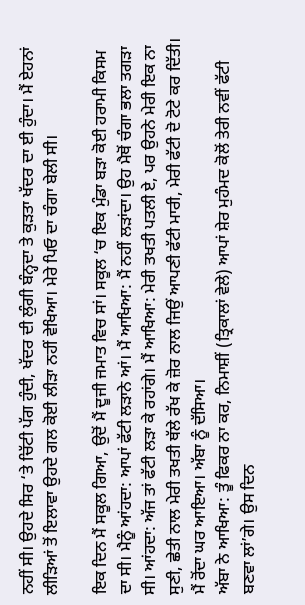ਨਹੀਂ ਸੀ। ਉਹਦੇ ਸਿਰ ‘ਤੇ ਚਿੱਟੀ ਪੱਗ ਹੁੰਦੀ, ਖੱਦਰ ਦੀ ਲੁੰਗੀ ਬੰਨ੍ਹਦਾ ਤੇ ਕੁੜਤਾ ਖੱਦਰ ਦਾ ਈ ਹੁੰਦਾ। ਮੈਂ ਏਹਨਾਂ ਲੀੜਿਆਂ ਤੋਂ ਇਲਾਵਾ ਉਹਦੇ ਗਲ ਕੋਈ ਲੀੜਾ ਨਹੀਂ ਵੇਖਿਆ। ਮੇਰੇ ਪਿਓ ਦਾ ਚੰਗਾ ਬੇਲੀ ਸੀ।

ਇਕ ਦਿਨ ਮੈਂ ਸਕੂਲ ਗਿਆ, ਉਦੋਂ ਮੈਂ ਦੂਜੀ ਜਮਾਤ ਵਿਚ ਸਾਂ। ਸਕੂਲ ‘ਚ ਇਕ ਮੁੰਡਾ ਬੜਾ ਕੋਈ ਹਰਾਮੀ ਕਿਸਮ ਦਾ ਸੀ। ਮੈਨੂੰ ਆਂਹਦਾ: ਆਪਾਂ ਫੱਟੀ ਲੜਾਨੇ ਆਂ। ਮੈਂ ਆਖਿਆ: ਮੈਂ ਨਹੀਂ ਲੜਾਂਦਾ। ਉਹ ਮੈਥੋਂ ਚੰਗਾ ਭਲਾ ਤਗੜਾ ਸੀ। ਆਂਹਦਾ: ਅੱਜ ਤਾਂ ਫੱਟੀ ਲੜਾ ਕੇ ਰਹਾਂਗੇ। ਮੈਂ ਆਖਿਆ: ਮੇਰੀ ਤਖਤੀ ਪਤਲੀ ਏ, ਪਰ ਉਹਨੇ ਮੇਰੀ ਇਕ ਨਾ ਸੁਣੀ, ਛੇਤੀ ਨਾਲ ਮੇਰੀ ਤਖਤੀ ਥੱਲੇ ਰੱਖ ਕੇ ਜ਼ੋਰ ਨਾਲ ਜਿਉਂ ਆਪਣੀ ਫੱਟੀ ਮਾਰੀ, ਮੇਰੀ ਫੱਟੀ ਦੋ ਟੋਟੇ ਕਰ ਦਿੱਤੀ। ਮੈਂ ਰੋਂਦਾ ਘਰ ਆਇਆ। ਅੱਬਾ ਨੂੰ ਦੱਸਿਆ।
ਅੱਬਾ ਨੇ ਆਖਿਆ: ਤੂੰ ਫਿਕਰ ਨਾ ਕਰ, ਨਿਮਾਸ਼ੀਂ (ਤ੍ਰਿਕਾਲਾਂ ਵੇਲੇ) ਆਪਾਂ ਸ਼ੇਰ ਮੁਹੰਮਦ ਕੋਲੋਂ ਤੇਰੀ ਨਵੀਂ ਫੱਟੀ ਬਣਵਾ ਲਾਂ’ਗੇ। ਉਸ ਦਿਨ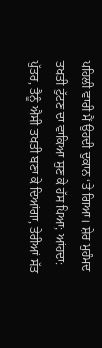ਪਹਿਲੀ ਵਾਰੀ ਮੈਂ ਉਹਦੀ ਦੁਕਾਨ ‘ਤੇ ਗਿਆ। ਸ਼ੇਰ ਮੁਹੰਮਦ ਤਖਤੀ ਟੁੱਟਣ ਦਾ ਵਾਕਿਆ ਸੁਣ ਕੇ ਹੱਸ ਪਿਆ; ਆਂਹਦਾ: ਪੁੱਤਰ, ਤੈਨੂੰ ਐਸੀ ਤਖਤੀ ਬਣਾ ਕੇ ਦਿਆਂਗਾ, ਤੇਰੀਆਂ ਸੱਤ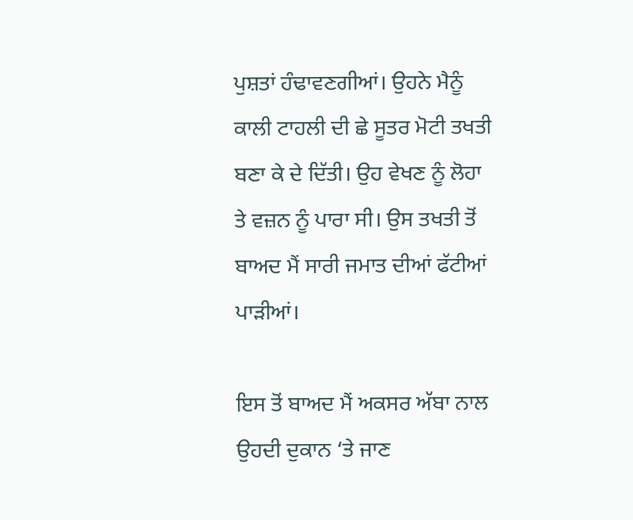ਪੁਸ਼ਤਾਂ ਹੰਢਾਵਣਗੀਆਂ। ਉਹਨੇ ਮੈਨੂੰ ਕਾਲੀ ਟਾਹਲੀ ਦੀ ਛੇ ਸੂਤਰ ਮੋਟੀ ਤਖਤੀ ਬਣਾ ਕੇ ਦੇ ਦਿੱਤੀ। ਉਹ ਵੇਖਣ ਨੂੰ ਲੋਹਾ ਤੇ ਵਜ਼ਨ ਨੂੰ ਪਾਰਾ ਸੀ। ਉਸ ਤਖਤੀ ਤੋਂ ਬਾਅਦ ਮੈਂ ਸਾਰੀ ਜਮਾਤ ਦੀਆਂ ਫੱਟੀਆਂ ਪਾੜੀਆਂ।

ਇਸ ਤੋਂ ਬਾਅਦ ਮੈਂ ਅਕਸਰ ਅੱਬਾ ਨਾਲ ਉਹਦੀ ਦੁਕਾਨ ‘ਤੇ ਜਾਣ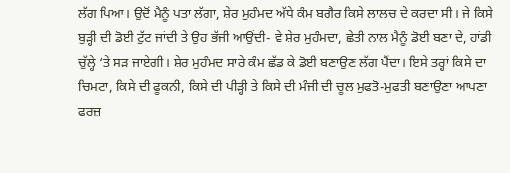ਲੱਗ ਪਿਆ। ਉਦੋਂ ਮੈਨੂੰ ਪਤਾ ਲੱਗਾ, ਸ਼ੇਰ ਮੁਹੰਮਦ ਅੱਧੇ ਕੰਮ ਬਗੈਰ ਕਿਸੇ ਲਾਲਚ ਦੇ ਕਰਦਾ ਸੀ। ਜੇ ਕਿਸੇ ਬੁੜ੍ਹੀ ਦੀ ਡੋਈ ਟੁੱਟ ਜਾਂਦੀ ਤੇ ਉਹ ਭੱਜੀ ਆਉਂਦੀ- ਵੇ ਸ਼ੇਰ ਮੁਹੰਮਦਾ, ਛੇਤੀ ਨਾਲ ਮੈਨੂੰ ਡੋਈ ਬਣਾ ਦੇ, ਹਾਂਡੀ ਚੁੱਲ੍ਹੇ ‘ਤੇ ਸੜ ਜਾਏਗੀ। ਸ਼ੇਰ ਮੁਹੰਮਦ ਸਾਰੇ ਕੰਮ ਛੱਡ ਕੇ ਡੋਈ ਬਣਾਉਣ ਲੱਗ ਪੈਂਦਾ। ਇਸੇ ਤਰ੍ਹਾਂ ਕਿਸੇ ਦਾ ਚਿਮਟਾ, ਕਿਸੇ ਦੀ ਫੂਕਨੀ, ਕਿਸੇ ਦੀ ਪੀੜ੍ਹੀ ਤੇ ਕਿਸੇ ਦੀ ਮੰਜੀ ਦੀ ਚੂਲ ਮੁਫਤੋ-ਮੁਫਤੀ ਬਣਾਉਣਾ ਆਪਣਾ ਫਰਜ਼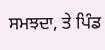ਸਮਝਦਾ, ਤੇ ਪਿੰਡ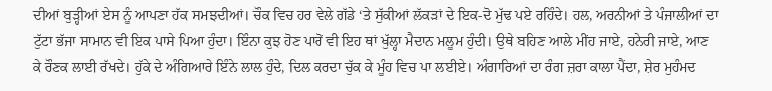ਦੀਆਂ ਬੁੜ੍ਹੀਆਂ ਏਸ ਨੂੰ ਆਪਣਾ ਹੱਕ ਸਮਝਦੀਆਂ। ਚੌਕ ਵਿਚ ਹਰ ਵੇਲੇ ਗੱਡੇ ‘ਤੇ ਸੁੱਕੀਆਂ ਲੱਕੜਾਂ ਦੇ ਇਕ-ਦੋ ਮੁੱਢ ਪਏ ਰਹਿੰਦੇ। ਹਲ, ਅਰਨੀਆਂ ਤੇ ਪੰਜਾਲੀਆਂ ਦਾ ਟੁੱਟਾ ਭੱਜਾ ਸਾਮਾਨ ਵੀ ਇਕ ਪਾਸੇ ਪਿਆ ਹੁੰਦਾ। ਇੰਨਾ ਕੁਝ ਹੋਣ ਪਾਰੋਂ ਵੀ ਇਹ ਥਾਂ ਖੁੱਲ੍ਹਾ ਮੈਦਾਨ ਮਲੂਮ ਹੁੰਦੀ। ਉਥੇ ਬਹਿਣ ਆਲੇ ਮੀਂਹ ਜਾਏ, ਹਨੇਰੀ ਜਾਏ, ਆਣ ਕੇ ਰੌਣਕ ਲਾਈ ਰੱਖਦੇ। ਹੁੱਕੇ ਦੇ ਅੰਗਿਆਰੇ ਇੰਨੇ ਲਾਲ ਹੁੰਦੇ, ਦਿਲ ਕਰਦਾ ਚੁੱਕ ਕੇ ਮੂੰਹ ਵਿਚ ਪਾ ਲਈਏ। ਅੰਗਾਰਿਆਂ ਦਾ ਰੰਗ ਜ਼ਰਾ ਕਾਲਾ ਪੈਂਦਾ, ਸ਼ੇਰ ਮੁਹੰਮਦ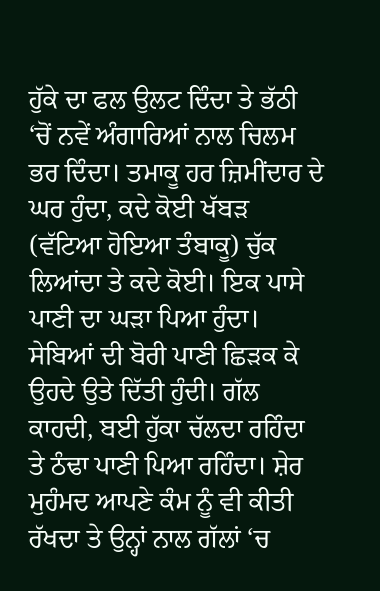ਹੁੱਕੇ ਦਾ ਫਲ ਉਲਟ ਦਿੰਦਾ ਤੇ ਭੱਠੀ ‘ਚੋਂ ਨਵੇਂ ਅੰਗਾਰਿਆਂ ਨਾਲ ਚਿਲਮ ਭਰ ਦਿੰਦਾ। ਤਮਾਕੂ ਹਰ ਜ਼ਿਮੀਂਦਾਰ ਦੇ ਘਰ ਹੁੰਦਾ, ਕਦੇ ਕੋਈ ਖੱਬੜ (ਵੱਟਿਆ ਹੋਇਆ ਤੰਬਾਕੂ) ਚੁੱਕ ਲਿਆਂਦਾ ਤੇ ਕਦੇ ਕੋਈ। ਇਕ ਪਾਸੇ ਪਾਣੀ ਦਾ ਘੜਾ ਪਿਆ ਹੁੰਦਾ। ਸੇਬਿਆਂ ਦੀ ਬੋਰੀ ਪਾਣੀ ਛਿੜਕ ਕੇ ਉਹਦੇ ਉਤੇ ਦਿੱਤੀ ਹੁੰਦੀ। ਗੱਲ ਕਾਹਦੀ, ਬਈ ਹੁੱਕਾ ਚੱਲਦਾ ਰਹਿੰਦਾ ਤੇ ਠੰਢਾ ਪਾਣੀ ਪਿਆ ਰਹਿੰਦਾ। ਸ਼ੇਰ ਮੁਹੰਮਦ ਆਪਣੇ ਕੰਮ ਨੂੰ ਵੀ ਕੀਤੀ ਰੱਖਦਾ ਤੇ ਉਨ੍ਹਾਂ ਨਾਲ ਗੱਲਾਂ ‘ਚ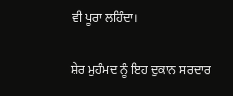ਵੀ ਪੂਰਾ ਲਹਿੰਦਾ।

ਸ਼ੇਰ ਮੁਹੰਮਦ ਨੂੰ ਇਹ ਦੁਕਾਨ ਸਰਦਾਰ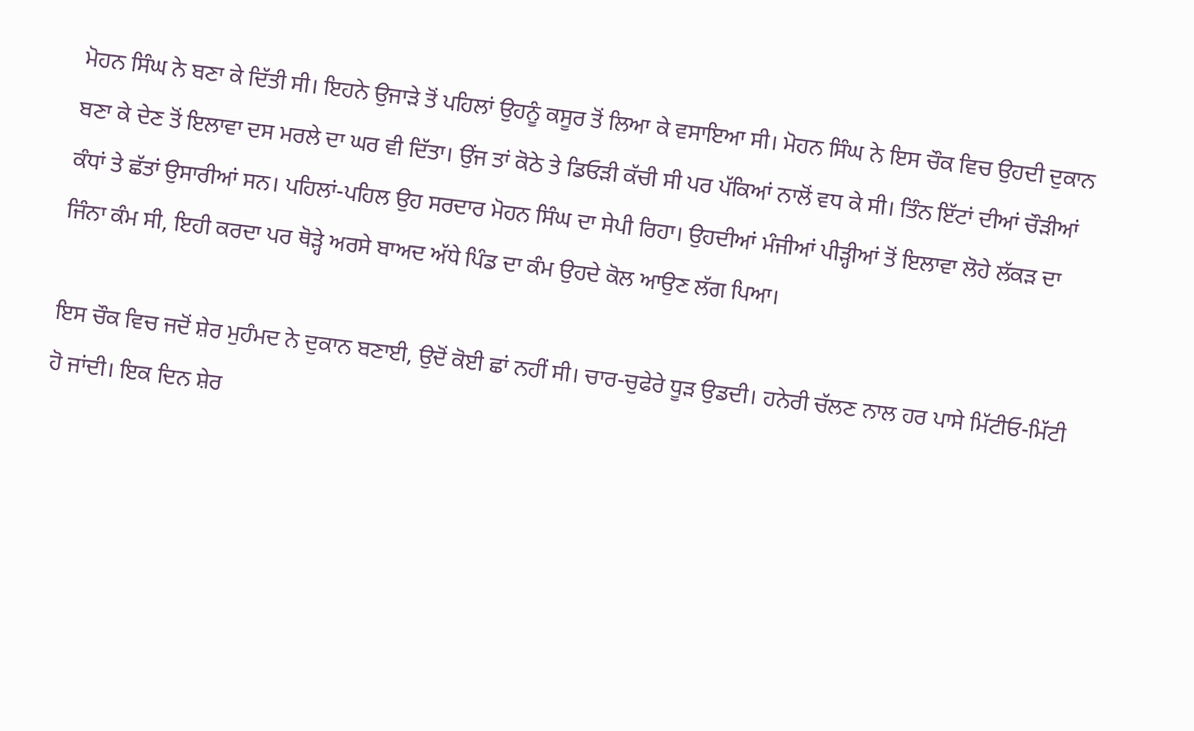ਮੋਹਨ ਸਿੰਘ ਨੇ ਬਣਾ ਕੇ ਦਿੱਤੀ ਸੀ। ਇਹਨੇ ਉਜਾੜੇ ਤੋਂ ਪਹਿਲਾਂ ਉਹਨੂੰ ਕਸੂਰ ਤੋਂ ਲਿਆ ਕੇ ਵਸਾਇਆ ਸੀ। ਮੋਹਨ ਸਿੰਘ ਨੇ ਇਸ ਚੌਕ ਵਿਚ ਉਹਦੀ ਦੁਕਾਨ ਬਣਾ ਕੇ ਦੇਣ ਤੋਂ ਇਲਾਵਾ ਦਸ ਮਰਲੇ ਦਾ ਘਰ ਵੀ ਦਿੱਤਾ। ਉਂਜ ਤਾਂ ਕੋਠੇ ਤੇ ਡਿਓੜੀ ਕੱਚੀ ਸੀ ਪਰ ਪੱਕਿਆਂ ਨਾਲੋਂ ਵਧ ਕੇ ਸੀ। ਤਿੰਨ ਇੱਟਾਂ ਦੀਆਂ ਚੌੜੀਆਂ ਕੰਧਾਂ ਤੇ ਛੱਤਾਂ ਉਸਾਰੀਆਂ ਸਨ। ਪਹਿਲਾਂ-ਪਹਿਲ ਉਹ ਸਰਦਾਰ ਮੋਹਨ ਸਿੰਘ ਦਾ ਸੇਪੀ ਰਿਹਾ। ਉਹਦੀਆਂ ਮੰਜੀਆਂ ਪੀੜ੍ਹੀਆਂ ਤੋਂ ਇਲਾਵਾ ਲੋਹੇ ਲੱਕੜ ਦਾ ਜਿੰਨਾ ਕੰਮ ਸੀ, ਇਹੀ ਕਰਦਾ ਪਰ ਥੋੜ੍ਹੇ ਅਰਸੇ ਬਾਅਦ ਅੱਧੇ ਪਿੰਡ ਦਾ ਕੰਮ ਉਹਦੇ ਕੋਲ ਆਉਣ ਲੱਗ ਪਿਆ।

ਇਸ ਚੌਕ ਵਿਚ ਜਦੋਂ ਸ਼ੇਰ ਮੁਹੰਮਦ ਨੇ ਦੁਕਾਨ ਬਣਾਈ, ਉਦੋਂ ਕੋਈ ਛਾਂ ਨਹੀਂ ਸੀ। ਚਾਰ-ਚੁਫੇਰੇ ਧੂੜ ਉਡਦੀ। ਹਨੇਰੀ ਚੱਲਣ ਨਾਲ ਹਰ ਪਾਸੇ ਮਿੱਟੀਓ-ਮਿੱਟੀ ਹੋ ਜਾਂਦੀ। ਇਕ ਦਿਨ ਸ਼ੇਰ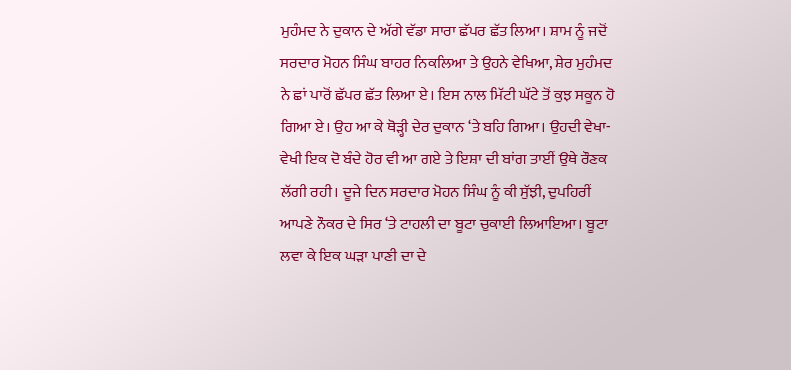ਮੁਹੰਮਦ ਨੇ ਦੁਕਾਨ ਦੇ ਅੱਗੇ ਵੱਡਾ ਸਾਰਾ ਛੱਪਰ ਛੱਤ ਲਿਆ। ਸ਼ਾਮ ਨੂੰ ਜਦੋਂ ਸਰਦਾਰ ਮੋਹਨ ਸਿੰਘ ਬਾਹਰ ਨਿਕਲਿਆ ਤੇ ਉਹਨੇ ਵੇਖਿਆ, ਸ਼ੇਰ ਮੁਹੰਮਦ ਨੇ ਛਾਂ ਪਾਰੋਂ ਛੱਪਰ ਛੱਤ ਲਿਆ ਏ। ਇਸ ਨਾਲ ਮਿੱਟੀ ਘੱਟੇ ਤੋਂ ਕੁਝ ਸਕੂਨ ਹੋ ਗਿਆ ਏ। ਉਹ ਆ ਕੇ ਥੋੜ੍ਹੀ ਦੇਰ ਦੁਕਾਨ ‘ਤੇ ਬਹਿ ਗਿਆ। ਉਹਦੀ ਵੇਖਾ-ਵੇਖੀ ਇਕ ਦੋ ਬੰਦੇ ਹੋਰ ਵੀ ਆ ਗਏ ਤੇ ਇਸ਼ਾ ਦੀ ਬਾਂਗ ਤਾਈਂ ਉਥੇ ਰੌਣਕ ਲੱਗੀ ਰਹੀ। ਦੂਜੇ ਦਿਨ ਸਰਦਾਰ ਮੋਹਨ ਸਿੰਘ ਨੂੰ ਕੀ ਸੁੱਝੀ, ਦੁਪਹਿਰੀਂ ਆਪਣੇ ਨੌਕਰ ਦੇ ਸਿਰ ‘ਤੇ ਟਾਹਲੀ ਦਾ ਬੂਟਾ ਚੁਕਾਈ ਲਿਆਇਆ। ਬੂਟਾ ਲਵਾ ਕੇ ਇਕ ਘੜਾ ਪਾਣੀ ਦਾ ਦੇ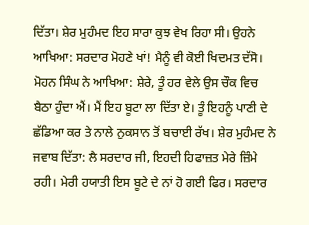ਦਿੱਤਾ। ਸ਼ੇਰ ਮੁਹੰਮਦ ਇਹ ਸਾਰਾ ਕੁਝ ਵੇਖ ਰਿਹਾ ਸੀ। ਉਹਨੇ ਆਖਿਆ: ਸਰਦਾਰ ਮੋਹਣੇ ਖਾਂ! ਮੈਨੂੰ ਵੀ ਕੋਈ ਖਿਦਮਤ ਦੱਸੋ। ਮੋਹਨ ਸਿੰਘ ਨੇ ਆਖਿਆ: ਸ਼ੇਰੇ, ਤੂੰ ਹਰ ਵੇਲੇ ਉਸ ਚੌਕ ਵਿਚ ਬੈਠਾ ਹੁੰਦਾ ਐਂ। ਮੈਂ ਇਹ ਬੂਟਾ ਲਾ ਦਿੱਤਾ ਏ। ਤੂੰ ਇਹਨੂੰ ਪਾਣੀ ਦੇ ਛੱਡਿਆ ਕਰ ਤੇ ਨਾਲੇ ਨੁਕਸਾਨ ਤੋਂ ਬਚਾਈ ਰੱਖ। ਸ਼ੇਰ ਮੁਹੰਮਦ ਨੇ ਜਵਾਬ ਦਿੱਤਾ: ਲੈ ਸਰਦਾਰ ਜੀ, ਇਹਦੀ ਹਿਫਾਜ਼ਤ ਮੇਰੇ ਜ਼ਿੰਮੇ ਰਹੀ। ਮੇਰੀ ਹਯਾਤੀ ਇਸ ਬੂਟੇ ਦੇ ਨਾਂ ਹੋ ਗਈ ਫਿਰ। ਸਰਦਾਰ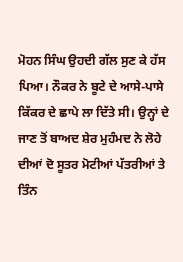ਮੋਹਨ ਸਿੰਘ ਉਹਦੀ ਗੱਲ ਸੁਣ ਕੇ ਹੱਸ ਪਿਆ। ਨੌਕਰ ਨੇ ਬੂਟੇ ਦੇ ਆਸੇ-ਪਾਸੇ ਕਿੱਕਰ ਦੇ ਛਾਪੇ ਲਾ ਦਿੱਤੇ ਸੀ। ਉਨ੍ਹਾਂ ਦੇ ਜਾਣ ਤੋਂ ਬਾਅਦ ਸ਼ੇਰ ਮੁਹੰਮਦ ਨੇ ਲੋਹੇ ਦੀਆਂ ਦੋ ਸੂਤਰ ਮੋਟੀਆਂ ਪੱਤਰੀਆਂ ਤੇ ਤਿੰਨ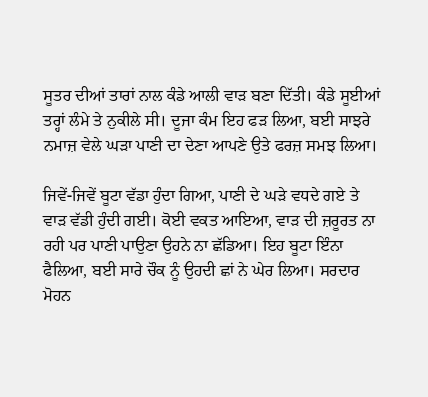ਸੂਤਰ ਦੀਆਂ ਤਾਰਾਂ ਨਾਲ ਕੰਡੇ ਆਲੀ ਵਾੜ ਬਣਾ ਦਿੱਤੀ। ਕੰਡੇ ਸੂਈਆਂ ਤਰ੍ਹਾਂ ਲੰਮੇ ਤੇ ਨੁਕੀਲੇ ਸੀ। ਦੂਜਾ ਕੰਮ ਇਹ ਫੜ ਲਿਆ, ਬਈ ਸਾਝਰੇ ਨਮਾਜ਼ ਵੇਲੇ ਘੜਾ ਪਾਣੀ ਦਾ ਦੇਣਾ ਆਪਣੇ ਉਤੇ ਫਰਜ਼ ਸਮਝ ਲਿਆ।

ਜਿਵੇਂ-ਜਿਵੇਂ ਬੂਟਾ ਵੱਡਾ ਹੁੰਦਾ ਗਿਆ, ਪਾਣੀ ਦੇ ਘੜੇ ਵਧਦੇ ਗਏ ਤੇ ਵਾੜ ਵੱਡੀ ਹੁੰਦੀ ਗਈ। ਕੋਈ ਵਕਤ ਆਇਆ, ਵਾੜ ਦੀ ਜ਼ਰੂਰਤ ਨਾ ਰਹੀ ਪਰ ਪਾਣੀ ਪਾਉਣਾ ਉਹਨੇ ਨਾ ਛੱਡਿਆ। ਇਹ ਬੂਟਾ ਇੰਨਾ ਫੈਲਿਆ, ਬਈ ਸਾਰੇ ਚੌਕ ਨੂੰ ਉਹਦੀ ਛਾਂ ਨੇ ਘੇਰ ਲਿਆ। ਸਰਦਾਰ ਮੋਹਨ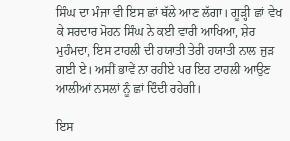ਸਿੰਘ ਦਾ ਮੰਜਾ ਵੀ ਇਸ ਛਾਂ ਥੱਲੇ ਆਣ ਲੱਗਾ। ਗੂੜ੍ਹੀ ਛਾਂ ਵੇਖ ਕੇ ਸਰਦਾਰ ਮੋਹਨ ਸਿੰਘ ਨੇ ਕਈ ਵਾਰੀ ਆਖਿਆ, ਸ਼ੇਰ ਮੁਹੰਮਦਾ, ਇਸ ਟਾਹਲੀ ਦੀ ਹਯਾਤੀ ਤੇਰੀ ਹਯਾਤੀ ਨਾਲ ਜੁੜ ਗਈ ਏ। ਅਸੀਂ ਭਾਵੇਂ ਨਾ ਰਹੀਏ ਪਰ ਇਹ ਟਾਹਲੀ ਆਉਣ ਆਲੀਆਂ ਨਸਲਾਂ ਨੂੰ ਛਾਂ ਦਿੰਦੀ ਰਹੇਗੀ।

ਇਸ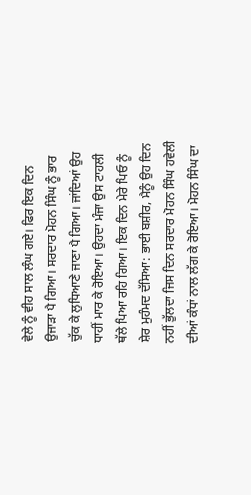ਵੇਲੇ ਨੂੰ ਵੀਹ ਸਾਲ ਲੰਘ ਗਏ। ਫਿਰ ਇਕ ਦਿਨ ਉਜਾੜਾ ਪੈ ਗਿਆ। ਸਰਦਾਰ ਮੋਹਨ ਸਿੰਘ ਨੂੰ ਭਾਰ ਚੁੱਕ ਕੇ ਲੁਧਿਆਣੇ ਜਾਣਾ ਪੈ ਗਿਆ। ਜਾਂਦਿਆਂ ਉਹ ਧਾਹੀਂ ਮਾਰ ਕੇ ਰੋਇਆ। ਉਹਦਾ ਮੰਜਾ ਉਸ ਟਾਹਲੀ ਥੱਲੇ ਪਿਆ ਰਹਿ ਗਿਆ। ਇਕ ਦਿਨ ਮੇਰੇ ਪਿਓ ਨੂੰ ਸ਼ੇਰ ਮੁਹੰਮਦ ਦੱਸਿਆ: ਭਾਈ ਬਸ਼ੀਰ, ਮੈਨੂੰ ਉਹ ਦਿਨ ਨਹੀਂ ਭੁੱਲਦਾ ਜਿਸ ਦਿਨ ਸਰਦਾਰ ਮੋਹਨ ਸਿੰਘ ਹਵੇਲੀ ਦੀਆਂ ਕੰਧਾਂ ਨਾਲ ਲੱਗ ਕੇ ਰੋਇਆ। ਮੋਹਨ ਸਿੰਘ ਦਾ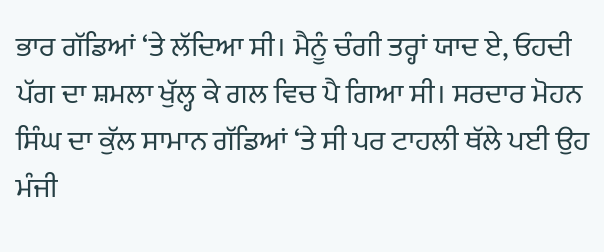ਭਾਰ ਗੱਡਿਆਂ ‘ਤੇ ਲੱਦਿਆ ਸੀ। ਮੈਨੂੰ ਚੰਗੀ ਤਰ੍ਹਾਂ ਯਾਦ ਏ, ਓਹਦੀ ਪੱਗ ਦਾ ਸ਼ਮਲਾ ਖੁੱਲ੍ਹ ਕੇ ਗਲ ਵਿਚ ਪੈ ਗਿਆ ਸੀ। ਸਰਦਾਰ ਮੋਹਨ ਸਿੰਘ ਦਾ ਕੁੱਲ ਸਾਮਾਨ ਗੱਡਿਆਂ ‘ਤੇ ਸੀ ਪਰ ਟਾਹਲੀ ਥੱਲੇ ਪਈ ਉਹ ਮੰਜੀ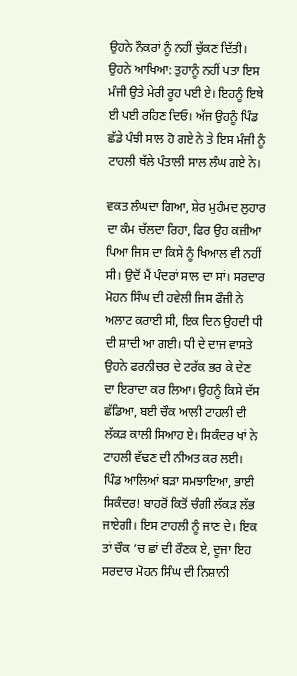ਉਹਨੇ ਨੌਕਰਾਂ ਨੂੰ ਨਹੀਂ ਚੁੱਕਣ ਦਿੱਤੀ। ਉਹਨੇ ਆਖਿਆ: ਤੁਹਾਨੂੰ ਨਹੀਂ ਪਤਾ ਇਸ ਮੰਜੀ ਉਤੇ ਮੇਰੀ ਰੂਹ ਪਈ ਏ। ਇਹਨੂੰ ਇਥੇ ਈ ਪਈ ਰਹਿਣ ਦਿਓ। ਅੱਜ ਉਹਨੂੰ ਪਿੰਡ ਛੱਡੇ ਪੰਝੀ ਸਾਲ ਹੋ ਗਏ ਨੇ ਤੇ ਇਸ ਮੰਜੀ ਨੂੰ ਟਾਹਲੀ ਥੱਲੇ ਪੰਤਾਲੀ ਸਾਲ ਲੰਘ ਗਏ ਨੇ।

ਵਕਤ ਲੰਘਦਾ ਗਿਆ, ਸ਼ੇਰ ਮੁਹੰਮਦ ਲੁਹਾਰ ਦਾ ਕੰਮ ਚੱਲਦਾ ਰਿਹਾ, ਫਿਰ ਉਹ ਕਜ਼ੀਆ ਪਿਆ ਜਿਸ ਦਾ ਕਿਸੇ ਨੂੰ ਖਿਆਲ ਵੀ ਨਹੀਂ ਸੀ। ਉਦੋਂ ਮੈਂ ਪੰਦਰਾਂ ਸਾਲ ਦਾ ਸਾਂ। ਸਰਦਾਰ ਮੋਹਨ ਸਿੰਘ ਦੀ ਹਵੇਲੀ ਜਿਸ ਫੌਜੀ ਨੇ ਅਲਾਟ ਕਰਾਈ ਸੀ, ਇਕ ਦਿਨ ਉਹਦੀ ਧੀ ਦੀ ਸ਼ਾਦੀ ਆ ਗਈ। ਧੀ ਦੇ ਦਾਜ ਵਾਸਤੇ ਉਹਨੇ ਫਰਨੀਚਰ ਦੇ ਟਰੱਕ ਭਰ ਕੇ ਦੇਣ ਦਾ ਇਰਾਦਾ ਕਰ ਲਿਆ। ਉਹਨੂੰ ਕਿਸੇ ਦੱਸ ਛੱਡਿਆ, ਬਈ ਚੌਕ ਆਲੀ ਟਾਹਲੀ ਦੀ ਲੱਕੜ ਕਾਲੀ ਸਿਆਹ ਏ। ਸਿਕੰਦਰ ਖਾਂ ਨੇ ਟਾਹਲੀ ਵੱਢਣ ਦੀ ਨੀਅਤ ਕਰ ਲਈ। ਪਿੰਡ ਆਲਿਆਂ ਬੜਾ ਸਮਝਾਇਆ, ਭਾਈ ਸਿਕੰਦਰ! ਬਾਹਰੋਂ ਕਿਤੋਂ ਚੰਗੀ ਲੱਕੜ ਲੱਭ ਜਾਏਗੀ। ਇਸ ਟਾਹਲੀ ਨੂੰ ਜਾਣ ਦੇ। ਇਕ ਤਾਂ ਚੌਕ ‘ਚ ਛਾਂ ਦੀ ਰੌਣਕ ਏ, ਦੂਜਾ ਇਹ ਸਰਦਾਰ ਮੋਹਨ ਸਿੰਘ ਦੀ ਨਿਸ਼ਾਨੀ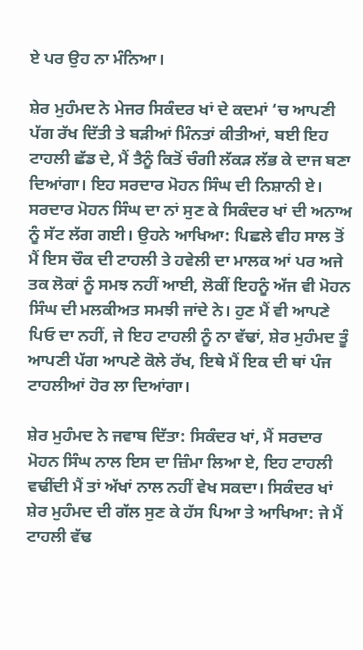ਏ ਪਰ ਉਹ ਨਾ ਮੰਨਿਆ।

ਸ਼ੇਰ ਮੁਹੰਮਦ ਨੇ ਮੇਜਰ ਸਿਕੰਦਰ ਖਾਂ ਦੇ ਕਦਮਾਂ ‘ਚ ਆਪਣੀ ਪੱਗ ਰੱਖ ਦਿੱਤੀ ਤੇ ਬੜੀਆਂ ਮਿੰਨਤਾਂ ਕੀਤੀਆਂ, ਬਈ ਇਹ ਟਾਹਲੀ ਛੱਡ ਦੇ, ਮੈਂ ਤੈਨੂੰ ਕਿਤੋਂ ਚੰਗੀ ਲੱਕੜ ਲੱਭ ਕੇ ਦਾਜ ਬਣਾ ਦਿਆਂਗਾ। ਇਹ ਸਰਦਾਰ ਮੋਹਨ ਸਿੰਘ ਦੀ ਨਿਸ਼ਾਨੀ ਏ। ਸਰਦਾਰ ਮੋਹਨ ਸਿੰਘ ਦਾ ਨਾਂ ਸੁਣ ਕੇ ਸਿਕੰਦਰ ਖਾਂ ਦੀ ਅਨਾਅ ਨੂੰ ਸੱਟ ਲੱਗ ਗਈ। ਉਹਨੇ ਆਖਿਆ: ਪਿਛਲੇ ਵੀਹ ਸਾਲ ਤੋਂ ਮੈਂ ਇਸ ਚੌਕ ਦੀ ਟਾਹਲੀ ਤੇ ਹਵੇਲੀ ਦਾ ਮਾਲਕ ਆਂ ਪਰ ਅਜੇ ਤਕ ਲੋਕਾਂ ਨੂੰ ਸਮਝ ਨਹੀਂ ਆਈ, ਲੋਕੀਂ ਇਹਨੂੰ ਅੱਜ ਵੀ ਮੋਹਨ ਸਿੰਘ ਦੀ ਮਲਕੀਅਤ ਸਮਝੀ ਜਾਂਦੇ ਨੇ। ਹੁਣ ਮੈਂ ਵੀ ਆਪਣੇ ਪਿਓ ਦਾ ਨਹੀਂ, ਜੇ ਇਹ ਟਾਹਲੀ ਨੂੰ ਨਾ ਵੱਢਾਂ, ਸ਼ੇਰ ਮੁਹੰਮਦ ਤੂੰ ਆਪਣੀ ਪੱਗ ਆਪਣੇ ਕੋਲੇ ਰੱਖ, ਇਥੇ ਮੈਂ ਇਕ ਦੀ ਥਾਂ ਪੰਜ ਟਾਹਲੀਆਂ ਹੋਰ ਲਾ ਦਿਆਂਗਾ।

ਸ਼ੇਰ ਮੁਹੰਮਦ ਨੇ ਜਵਾਬ ਦਿੱਤਾ: ਸਿਕੰਦਰ ਖਾਂ, ਮੈਂ ਸਰਦਾਰ ਮੋਹਨ ਸਿੰਘ ਨਾਲ ਇਸ ਦਾ ਜ਼ਿੰਮਾ ਲਿਆ ਏ, ਇਹ ਟਾਹਲੀ ਵਢੀਂਦੀ ਮੈਂ ਤਾਂ ਅੱਖਾਂ ਨਾਲ ਨਹੀਂ ਵੇਖ ਸਕਦਾ। ਸਿਕੰਦਰ ਖਾਂ ਸ਼ੇਰ ਮੁਹੰਮਦ ਦੀ ਗੱਲ ਸੁਣ ਕੇ ਹੱਸ ਪਿਆ ਤੇ ਆਖਿਆ: ਜੇ ਮੈਂ ਟਾਹਲੀ ਵੱਢ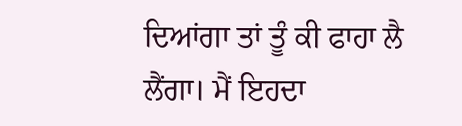ਦਿਆਂਗਾ ਤਾਂ ਤੂੰ ਕੀ ਫਾਹਾ ਲੈ ਲੈਂਗਾ। ਮੈਂ ਇਹਦਾ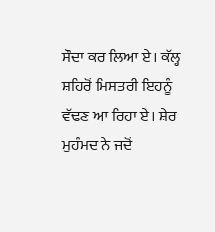ਸੌਦਾ ਕਰ ਲਿਆ ਏ। ਕੱਲ੍ਹ ਸ਼ਹਿਰੋਂ ਮਿਸਤਰੀ ਇਹਨੂੰ ਵੱਢਣ ਆ ਰਿਹਾ ਏ। ਸ਼ੇਰ ਮੁਹੰਮਦ ਨੇ ਜਦੋਂ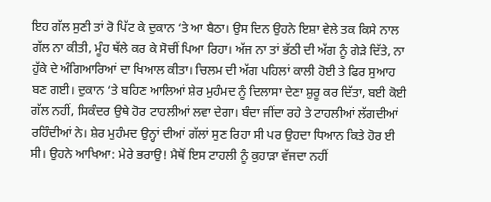ਇਹ ਗੱਲ ਸੁਣੀ ਤਾਂ ਰੋ ਪਿੱਟ ਕੇ ਦੁਕਾਨ ‘ਤੇ ਆ ਬੈਠਾ। ਉਸ ਦਿਨ ਉਹਨੇ ਇਸ਼ਾ ਵੇਲੇ ਤਕ ਕਿਸੇ ਨਾਲ ਗੱਲ ਨਾ ਕੀਤੀ, ਮੂੰਹ ਥੱਲੇ ਕਰ ਕੇ ਸੋਚੀਂ ਪਿਆ ਰਿਹਾ। ਅੱਜ ਨਾ ਤਾਂ ਭੱਠੀ ਦੀ ਅੱਗ ਨੂੰ ਗੇੜੇ ਦਿੱਤੇ, ਨਾ ਹੁੱਕੇ ਦੇ ਅੰਗਿਆਰਿਆਂ ਦਾ ਖਿਆਲ ਕੀਤਾ। ਚਿਲਮ ਦੀ ਅੱਗ ਪਹਿਲਾਂ ਕਾਲੀ ਹੋਈ ਤੇ ਫਿਰ ਸੁਆਹ ਬਣ ਗਈ। ਦੁਕਾਨ ‘ਤੇ ਬਹਿਣ ਆਲਿਆਂ ਸ਼ੇਰ ਮੁਹੰਮਦ ਨੂੰ ਦਿਲਾਸਾ ਦੇਣਾ ਸ਼ੁਰੂ ਕਰ ਦਿੱਤਾ, ਬਈ ਕੋਈ ਗੱਲ ਨਹੀਂ, ਸਿਕੰਦਰ ਉਥੇ ਹੋਰ ਟਾਹਲੀਆਂ ਲਵਾ ਦੇਗਾ। ਬੰਦਾ ਜੀਂਦਾ ਰਹੇ ਤੇ ਟਾਹਲੀਆਂ ਲੱਗਦੀਆਂ ਰਹਿੰਦੀਆਂ ਨੇ। ਸ਼ੇਰ ਮੁਹੰਮਦ ਉਨ੍ਹਾਂ ਦੀਆਂ ਗੱਲਾਂ ਸੁਣ ਰਿਹਾ ਸੀ ਪਰ ਉਹਦਾ ਧਿਆਨ ਕਿਤੇ ਹੋਰ ਈ ਸੀ। ਉਹਨੇ ਆਖਿਆ: ਮੇਰੇ ਭਰਾਉ! ਮੈਥੋਂ ਇਸ ਟਾਹਲੀ ਨੂੰ ਕੁਹਾੜਾ ਵੱਜਦਾ ਨਹੀਂ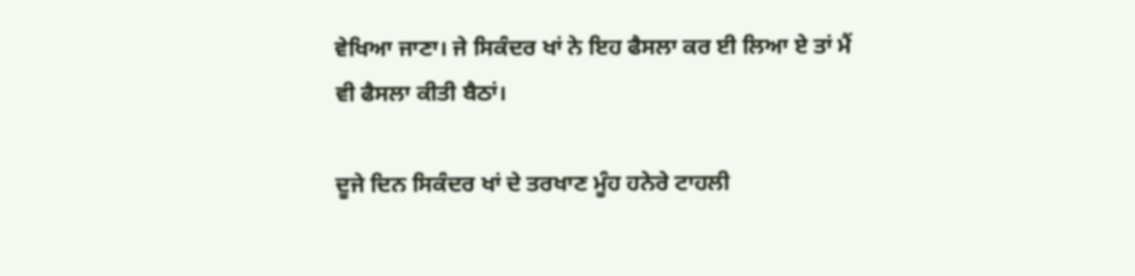ਵੇਖਿਆ ਜਾਣਾ। ਜੇ ਸਿਕੰਦਰ ਖਾਂ ਨੇ ਇਹ ਫੈਸਲਾ ਕਰ ਈ ਲਿਆ ਏ ਤਾਂ ਮੈਂ ਵੀ ਫੈਸਲਾ ਕੀਤੀ ਬੈਠਾਂ।

ਦੂਜੇ ਦਿਨ ਸਿਕੰਦਰ ਖਾਂ ਦੇ ਤਰਖਾਣ ਮੂੰਹ ਹਨੇਰੇ ਟਾਹਲੀ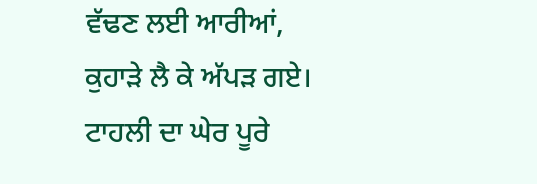ਵੱਢਣ ਲਈ ਆਰੀਆਂ, ਕੁਹਾੜੇ ਲੈ ਕੇ ਅੱਪੜ ਗਏ। ਟਾਹਲੀ ਦਾ ਘੇਰ ਪੂਰੇ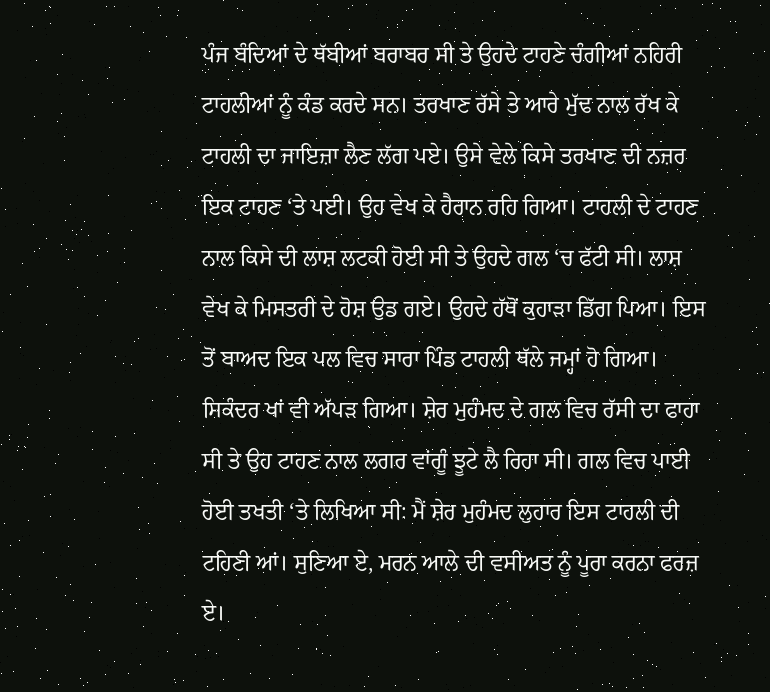ਪੰਜ ਬੰਦਿਆਂ ਦੇ ਥੱਬੀਆਂ ਬਰਾਬਰ ਸੀ ਤੇ ਉਹਦੇ ਟਾਹਣੇ ਚੰਗੀਆਂ ਨਹਿਰੀ ਟਾਹਲੀਆਂ ਨੂੰ ਕੰਡ ਕਰਦੇ ਸਨ। ਤਰਖਾਣ ਰੱਸੇ ਤੇ ਆਰੇ ਮੁੱਢ ਨਾਲ ਰੱਖ ਕੇ ਟਾਹਲੀ ਦਾ ਜਾਇਜ਼ਾ ਲੈਣ ਲੱਗ ਪਏ। ਉਸੇ ਵੇਲੇ ਕਿਸੇ ਤਰਖਾਣ ਦੀ ਨਜ਼ਰ ਇਕ ਟਾਹਣ ‘ਤੇ ਪਈ। ਉਹ ਵੇਖ ਕੇ ਹੈਰਾਨ ਰਹਿ ਗਿਆ। ਟਾਹਲੀ ਦੇ ਟਾਹਣ ਨਾਲ ਕਿਸੇ ਦੀ ਲਾਸ਼ ਲਟਕੀ ਹੋਈ ਸੀ ਤੇ ਉਹਦੇ ਗਲ ‘ਚ ਫੱਟੀ ਸੀ। ਲਾਸ਼ ਵੇਖ ਕੇ ਮਿਸਤਰੀ ਦੇ ਹੋਸ਼ ਉਡ ਗਏ। ਉਹਦੇ ਹੱਥੋਂ ਕੁਹਾੜਾ ਡਿੱਗ ਪਿਆ। ਇਸ ਤੋਂ ਬਾਅਦ ਇਕ ਪਲ ਵਿਚ ਸਾਰਾ ਪਿੰਡ ਟਾਹਲੀ ਥੱਲੇ ਜਮ੍ਹਾਂ ਹੋ ਗਿਆ। ਸਿਕੰਦਰ ਖਾਂ ਵੀ ਅੱਪੜ ਗਿਆ। ਸ਼ੇਰ ਮੁਹੰਮਦ ਦੇ ਗਲ ਵਿਚ ਰੱਸੀ ਦਾ ਫਾਹਾ ਸੀ ਤੇ ਉਹ ਟਾਹਣ ਨਾਲ ਲਗਰ ਵਾਂਗੂੰ ਝੂਟੇ ਲੈ ਰਿਹਾ ਸੀ। ਗਲ ਵਿਚ ਪਾਈ ਹੋਈ ਤਖਤੀ ‘ਤੇ ਲਿਖਿਆ ਸੀ: ਮੈਂ ਸ਼ੇਰ ਮੁਹੰਮਦ ਲੁਹਾਰ ਇਸ ਟਾਹਲੀ ਦੀ ਟਹਿਣੀ ਆਂ। ਸੁਣਿਆ ਏ, ਮਰਨ ਆਲੇ ਦੀ ਵਸੀਅਤ ਨੂੰ ਪੂਰਾ ਕਰਨਾ ਫਰਜ਼ ਏ।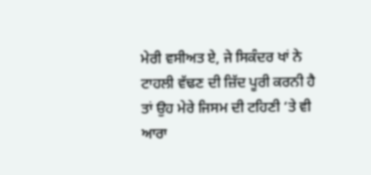ਮੇਰੀ ਵਸੀਅਤ ਏ, ਜੇ ਸਿਕੰਦਰ ਖਾਂ ਨੇ ਟਾਹਲੀ ਵੱਢਣ ਦੀ ਜ਼ਿੱਦ ਪੂਰੀ ਕਰਨੀ ਹੈ ਤਾਂ ਉਹ ਮੇਰੇ ਜਿਸਮ ਦੀ ਟਹਿਣੀ ‘ਤੇ ਵੀ ਆਰਾ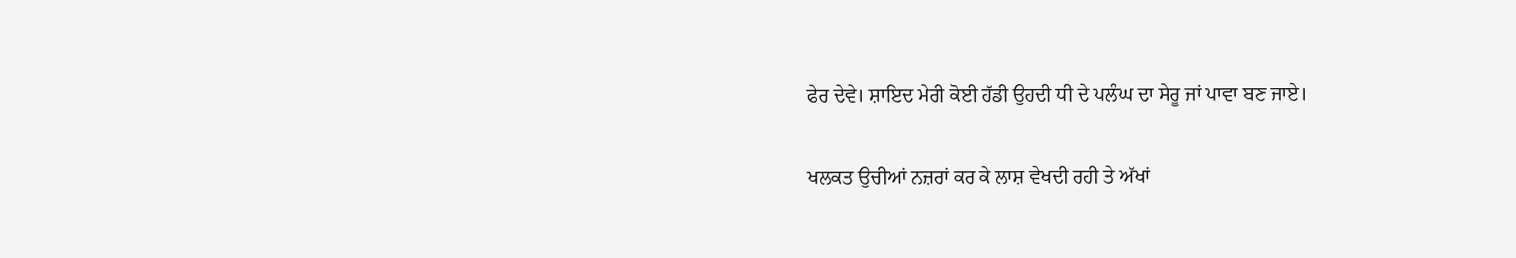ਫੇਰ ਦੇਵੇ। ਸ਼ਾਇਦ ਮੇਰੀ ਕੋਈ ਹੱਡੀ ਉਹਦੀ ਧੀ ਦੇ ਪਲੰਘ ਦਾ ਸੇਰੂ ਜਾਂ ਪਾਵਾ ਬਣ ਜਾਏ।

ਖਲਕਤ ਉਚੀਆਂ ਨਜ਼ਰਾਂ ਕਰ ਕੇ ਲਾਸ਼ ਵੇਖਦੀ ਰਹੀ ਤੇ ਅੱਖਾਂ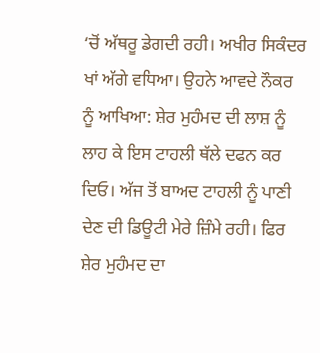‘ਚੋਂ ਅੱਥਰੂ ਡੇਗਦੀ ਰਹੀ। ਅਖੀਰ ਸਿਕੰਦਰ ਖਾਂ ਅੱਗੇ ਵਧਿਆ। ਉਹਨੇ ਆਵਦੇ ਨੌਕਰ ਨੂੰ ਆਖਿਆ: ਸ਼ੇਰ ਮੁਹੰਮਦ ਦੀ ਲਾਸ਼ ਨੂੰ ਲਾਹ ਕੇ ਇਸ ਟਾਹਲੀ ਥੱਲੇ ਦਫਨ ਕਰ ਦਿਓ। ਅੱਜ ਤੋਂ ਬਾਅਦ ਟਾਹਲੀ ਨੂੰ ਪਾਣੀ ਦੇਣ ਦੀ ਡਿਊਟੀ ਮੇਰੇ ਜ਼ਿੰਮੇ ਰਹੀ। ਫਿਰ ਸ਼ੇਰ ਮੁਹੰਮਦ ਦਾ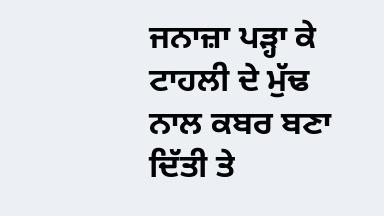ਜਨਾਜ਼ਾ ਪੜ੍ਹਾ ਕੇ ਟਾਹਲੀ ਦੇ ਮੁੱਢ ਨਾਲ ਕਬਰ ਬਣਾ ਦਿੱਤੀ ਤੇ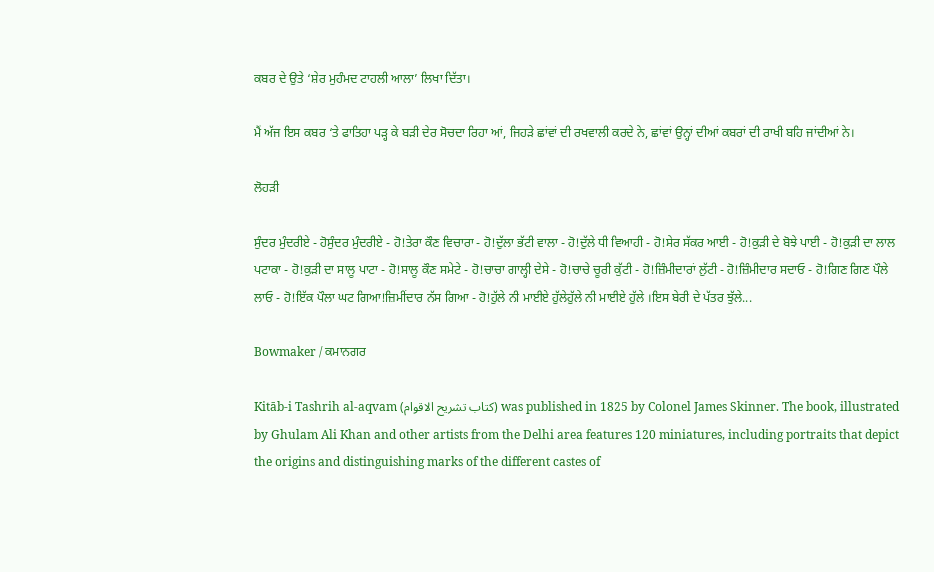ਕਬਰ ਦੇ ਉਤੇ ‘ਸ਼ੇਰ ਮੁਹੰਮਦ ਟਾਹਲੀ ਆਲਾ’ ਲਿਖਾ ਦਿੱਤਾ।

ਮੈਂ ਅੱਜ ਇਸ ਕਬਰ ‘ਤੇ ਫਾਤਿਹਾ ਪੜ੍ਹ ਕੇ ਬੜੀ ਦੇਰ ਸੋਚਦਾ ਰਿਹਾ ਆਂ, ਜਿਹੜੇ ਛਾਂਵਾਂ ਦੀ ਰਖਵਾਲੀ ਕਰਦੇ ਨੇ, ਛਾਂਵਾਂ ਉਨ੍ਹਾਂ ਦੀਆਂ ਕਬਰਾਂ ਦੀ ਰਾਖੀ ਬਹਿ ਜਾਂਦੀਆਂ ਨੇ।

ਲੋਹੜੀ

ਸੁੰਦਰ ਮੁੰਦਰੀਏ - ਹੋਸੁੰਦਰ ਮੁੰਦਰੀਏ - ਹੋ!ਤੇਰਾ ਕੌਣ ਵਿਚਾਰਾ - ਹੋ!ਦੁੱਲਾ ਭੱਟੀ ਵਾਲਾ - ਹੋ!ਦੁੱਲੇ ਧੀ ਵਿਆਹੀ - ਹੋ!ਸੇਰ ਸੱਕਰ ਆਈ - ਹੋ!ਕੁੜੀ ਦੇ ਬੋਝੇ ਪਾਈ - ਹੋ!ਕੁੜੀ ਦਾ ਲਾਲ ਪਟਾਕਾ - ਹੋ!ਕੁੜੀ ਦਾ ਸਾਲੂ ਪਾਟਾ - ਹੋ!ਸਾਲੂ ਕੌਣ ਸਮੇਟੇ - ਹੋ!ਚਾਚਾ ਗਾਲ੍ਹੀ ਦੇਸੇ - ਹੋ!ਚਾਚੇ ਚੂਰੀ ਕੁੱਟੀ - ਹੋ!ਜ਼ਿੰਮੀਦਾਰਾਂ ਲੁੱਟੀ - ਹੋ!ਜ਼ਿੰਮੀਦਾਰ ਸਦਾਓ - ਹੋ!ਗਿਣ ਗਿਣ ਪੌਲੇ ਲਾਓ - ਹੋ!ਇੱਕ ਪੌਲਾ ਘਟ ਗਿਆ!ਜ਼ਿਮੀਂਦਾਰ ਨੱਸ ਗਿਆ - ਹੋ!ਹੁੱਲੇ ਨੀ ਮਾਈਏ ਹੁੱਲੇਹੁੱਲੇ ਨੀ ਮਾਈਏ ਹੁੱਲੇ ।ਇਸ ਬੇਰੀ ਦੇ ਪੱਤਰ ਝੁੱਲੇ...

Bowmaker / ਕਮਾਨਗਰ

Kitāb-i Tashrih al-aqvam (کتاب تشريح الاقوام) was published in 1825 by Colonel James Skinner. The book, illustrated by Ghulam Ali Khan and other artists from the Delhi area features 120 miniatures, including portraits that depict the origins and distinguishing marks of the different castes of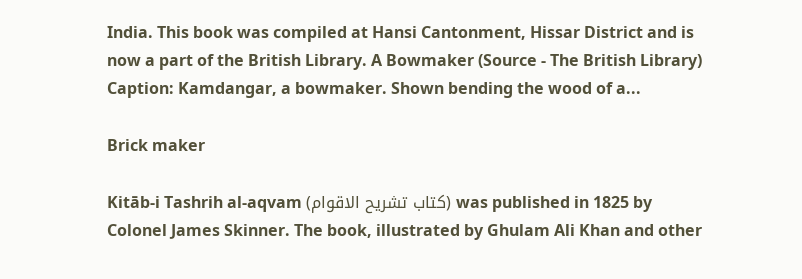India. This book was compiled at Hansi Cantonment, Hissar District and is now a part of the British Library. A Bowmaker (Source - The British Library) Caption: Kamdangar, a bowmaker. Shown bending the wood of a...

Brick maker

Kitāb-i Tashrih al-aqvam (کتاب تشريح الاقوام) was published in 1825 by Colonel James Skinner. The book, illustrated by Ghulam Ali Khan and other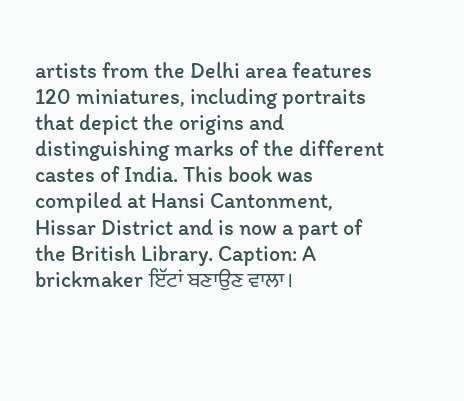artists from the Delhi area features 120 miniatures, including portraits that depict the origins and distinguishing marks of the different castes of India. This book was compiled at Hansi Cantonment, Hissar District and is now a part of the British Library. Caption: A brickmaker ਇੱਟਾਂ ਬਣਾਉਣ ਵਾਲਾ।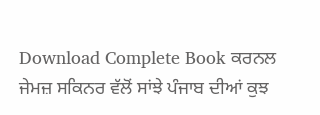Download Complete Book ਕਰਨਲ ਜੇਮਜ਼ ਸਕਿਨਰ ਵੱਲੋਂ ਸਾਂਝੇ ਪੰਜਾਬ ਦੀਆਂ ਕੁਝ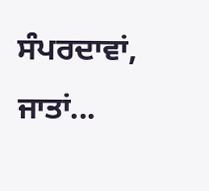ਸੰਪਰਦਾਵਾਂ, ਜਾਤਾਂ...